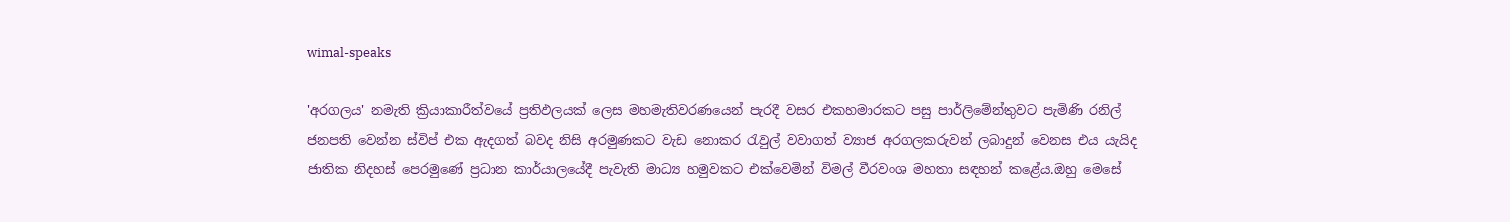wimal-speaks

'අරගලය' නමැති ක්‍රියාකාරීත්වයේ ප්‍රතිඵලයක් ලෙස මහමැතිවරණයෙන් පැරදී වසර එකහමාරකට පසු පාර්ලිමේන්තුවට පැමිණි රනිල් ජනපති වෙන්න ස්විප් එක ඇදගත් බවද නිසි අරමුණකට වැඩ නොකර රැවුල් වවාගත් ව්‍යාජ අරගලකරුවන් ලබාදුන් වෙනස එය යැයිද ජාතික නිදහස් පෙරමුණේ ප්‍රධාන කාර්යාලයේදී පැවැති මාධ්‍ය හමුවකට එක්වෙමින් විමල් වීරවංශ මහතා සඳහන් කළේය.ඔහු මෙසේ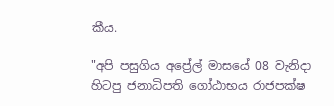කීය.

"අපි පසුගිය අප්‍රේල් මාසයේ 08 වැනිදා හිටපු ජනාධිපති ගෝඨාභය රාජපක්ෂ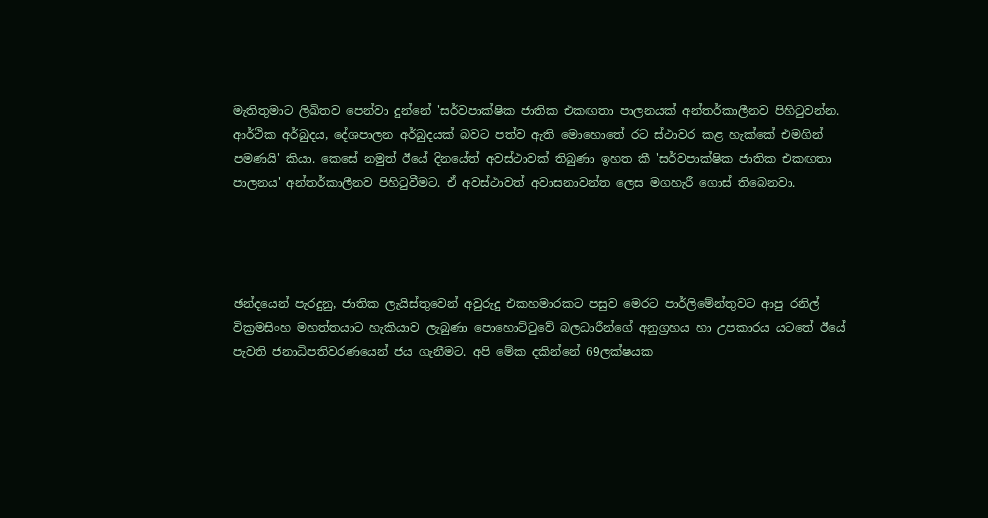මැතිතුමාට ලිඛිතව පෙන්වා දුන්නේ 'සර්වපාක්ෂික ජාතික එකඟතා පාලනයක් අන්තර්කාලීනව පිහිටුවන්න. ආර්ථික අර්බුදය, දේශපාලන අර්බුදයක් බවට පත්ව ඇති මොහොතේ රට ස්ථාවර කළ හැක්කේ එමගින් පමණයි' කියා. කෙසේ නමුත් ඊයේ දිනයේත් අවස්ථාවක් තිබුණා ඉහත කී 'සර්වපාක්ෂික ජාතික එකඟතා පාලනය' අන්තර්කාලීනව පිහිටුවීමට. ඒ අවස්ථාවත් අවාසනාවන්ත ලෙස මගහැරී ගොස් තිබෙනවා.




ඡන්දයෙන් පැරදුනු, ජාතික ලැයිස්තුවෙන් අවුරුදු එකහමාරකට පසුව මෙරට පාර්ලිමේන්තුවට ආපු රනිල් වික්‍රමසිංහ මහත්තයාට හැකියාව ලැබුණා පොහොට්ටුවේ බලධාරීන්ගේ අනුග්‍රහය හා උපකාරය යටතේ ඊයේ පැවති ජනාධිපතිවරණයෙන් ජය ගැනීමට. අපි මේක දකින්නේ 69ලක්ෂයක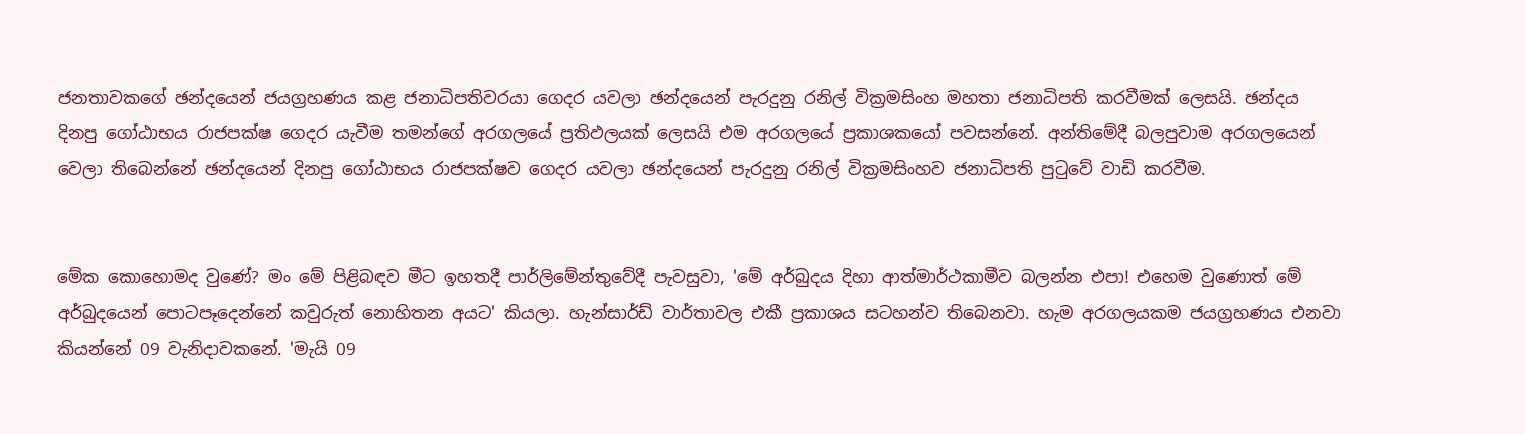ජනතාවකගේ ඡන්දයෙන් ජයග්‍රහණය කළ ජනාධිපතිවරයා ගෙදර යවලා ඡන්දයෙන් පැරදුනු රනිල් වික්‍රමසිංහ මහතා ජනාධිපති කරවීමක් ලෙසයි. ඡන්දය දිනපු ගෝඨාභය රාජපක්ෂ ගෙදර යැවීම තමන්ගේ අරගලයේ ප්‍රතිඵලයක් ලෙසයි එම අරගලයේ ප්‍රකාශකයෝ පවසන්නේ. අන්තිමේදී බලපුවාම අරගලයෙන් වෙලා තිබෙන්නේ ඡන්දයෙන් දිනපු ගෝඨාභය රාජපක්ෂව ගෙදර යවලා ඡන්දයෙන් පැරදුනු රනිල් වික්‍රමසිංහව ජනාධිපති පුටුවේ වාඩි කරවීම.


මේක කොහොමද වුණේ? මං මේ පිළිබඳව මීට ඉහතදී පාර්ලිමේන්තුවේදී පැවසුවා, 'මේ අර්බුදය දිහා ආත්මාර්ථකාමීව බලන්න එපා! එහෙම වුණොත් මේ අර්බුදයෙන් පොටපෑදෙන්නේ කවුරුත් නොහිතන අයට' කියලා. හැන්සාර්ඩ් වාර්තාවල එකී ප්‍රකාශය සටහන්ව තිබෙනවා. හැම අරගලයකම ජයග්‍රහණය එනවා කියන්නේ 09 වැනිදාවකනේ. 'මැයි 09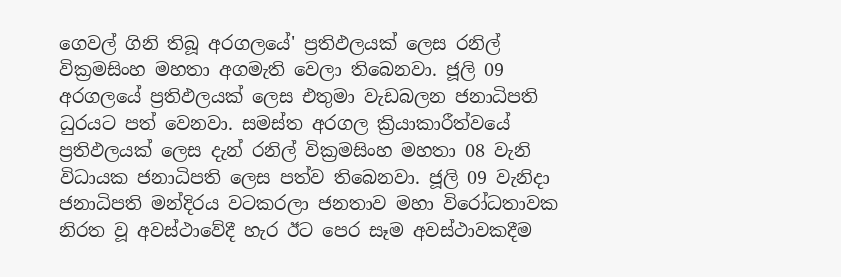ගෙවල් ගිනි තිබූ අරගලයේ' ප්‍රතිඵලයක් ලෙස රනිල් වික්‍රමසිංහ මහතා අගමැති වෙලා තිබෙනවා. ජූලි 09 අරගලයේ ප්‍රතිඵලයක් ලෙස එතුමා වැඩබලන ජනාධිපති ධුරයට පත් වෙනවා. සමස්ත අරගල ක්‍රියාකාරීත්වයේ ප්‍රතිඵලයක් ලෙස දැන් රනිල් වික්‍රමසිංහ මහතා 08 වැනි විධායක ජනාධිපති ලෙස පත්ව තිබෙනවා. ජූලි 09 වැනිදා ජනාධිපති මන්දිරය වටකරලා ජනතාව මහා විරෝධතාවක නිරත වූ අවස්ථාවේදී හැර ඊට පෙර සෑම අවස්ථාවකදීම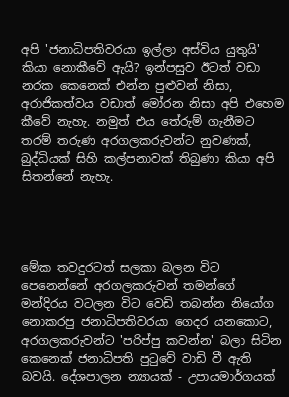අපි 'ජනාධිපතිවරයා ඉල්ලා අස්විය යුතුයි' කියා නොකීවේ ඇයි? ඉන්පසුව ඊටත් වඩා නරක කෙනෙක් එන්න පුළුවන් නිසා, අරාජිකත්වය වඩාත් මෝරන නිසා අපි එහෙම කීවේ නැහැ. නමුත් එය තේරුම් ගැනීමට තරම් තරුණ අරගලකරුවන්ට නුවණක්, බුද්ධියක් සිහි කල්පනාවක් තිබුණා කියා අපි සිතන්නේ නැහැ.




මේක තවදුරටත් සලකා බලන විට පෙනෙන්නේ අරගලකරුවන් තමන්ගේ මන්දිරය වටලන විට වෙඩි තබන්න නියෝග නොකරපු ජනාධිපතිවරයා ගෙදර යනකොට, අරගලකරුවන්ට 'පරිප්පු කවන්න' බලා සිටින කෙනෙක් ජනාධිපති පුටුවේ වාඩි වී ඇති බවයි. දේශපාලන න්‍යායක් - උපායමාර්ගයක්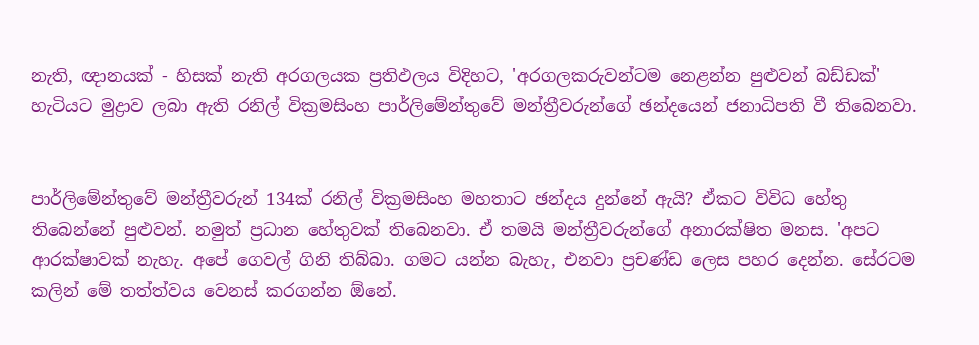නැති, ඥානයක් - හිසක් නැති අරගලයක ප්‍රතිඵලය විදිහට, 'අරගලකරුවන්ටම නෙළන්න පුළුවන් බඩ්ඩක්' හැටියට මුද්‍රාව ලබා ඇති රනිල් වික්‍රමසිංහ පාර්ලිමේන්තුවේ මන්ත්‍රීවරුන්ගේ ඡන්දයෙන් ජනාධිපති වී තිබෙනවා.


පාර්ලිමේන්තුවේ මන්ත්‍රීවරුන් 134ක් රනිල් වික්‍රමසිංහ මහතාට ඡන්දය දුන්නේ ඇයි? ඒකට විවිධ හේතු තිබෙන්නේ පුළුවන්. නමුත් ප්‍රධාන හේතුවක් තිබෙනවා. ඒ තමයි මන්ත්‍රීවරුන්ගේ අනාරක්ෂිත මනස. 'අපට ආරක්ෂාවක් නැහැ. අපේ ගෙවල් ගිනි තිබ්බා. ගමට යන්න බැහැ, එනවා ප්‍රචණ්ඩ ලෙස පහර දෙන්න. සේරටම කලින් මේ තත්ත්වය වෙනස් කරගන්න ඕනේ.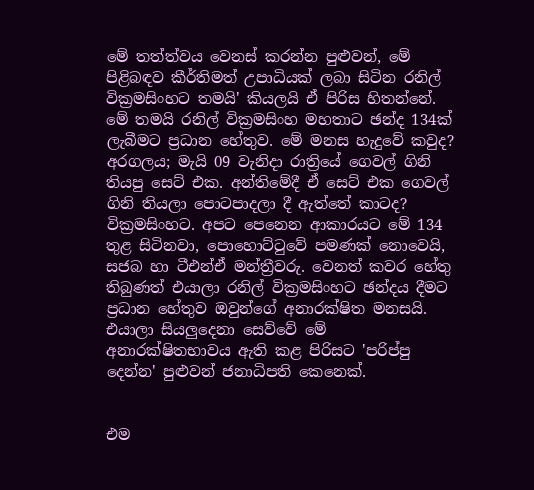මේ තත්ත්වය වෙනස් කරන්න පුළුවන්, මේ පිළිබඳව කීර්තිමත් උපාධියක් ලබා සිටින රනිල් වික්‍රමසිංහට තමයි' කියලයි ඒ පිරිස හිතන්නේ. මේ තමයි රනිල් වික්‍රමසිංහ මහතාට ඡන්ද 134ක් ලැබීමට ප්‍රධාන හේතුව. මේ මනස හැදුවේ කවුද? අරගලය; මැයි 09 වැනිදා රාත්‍රියේ ගෙවල් ගිනි තියපු සෙට් එක. අන්තිමේදී ඒ සෙට් එක ගෙවල් ගිනි තියලා පොටපාදලා දී ඇත්තේ කාටද? වික්‍රමසිංහට. අපට පෙනෙන ආකාරයට මේ 134 තුළ සිටිනවා, පොහොට්ටුවේ පමණක් නොවෙයි, සජබ හා ටීඑන්ඒ මන්ත්‍රීවරු. වෙනත් කවර හේතු තිබුණත් එයාලා රනිල් වික්‍රමසිංහට ඡන්දය දීමට ප්‍රධාන හේතුව ඔවුන්ගේ අනාරක්ෂිත මනසයි. එයාලා සියලුදෙනා සෙව්වේ මේ අනාරක්ෂිතභාවය ඇති කළ පිරිසට 'පරිප්පු දෙන්න' පුළුවන් ජනාධිපති කෙනෙක්.


එම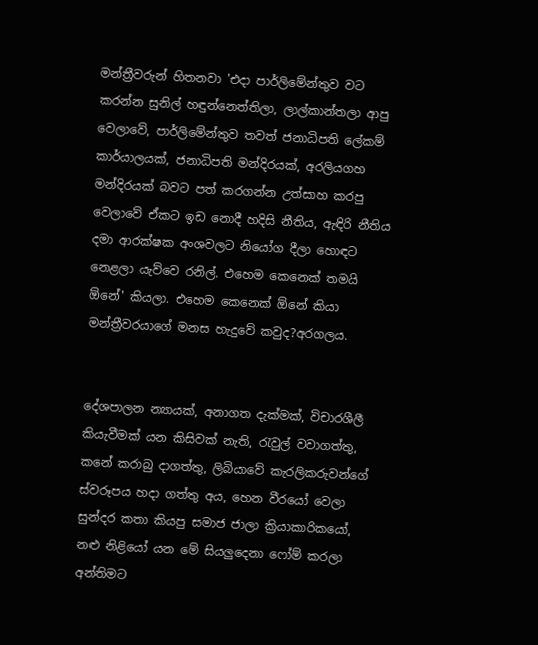මන්ත්‍රීවරුන් හිතනවා 'එදා පාර්ලිමේන්තුව වට කරන්න සුනිල් හඳුන්නෙත්තිලා, ලාල්කාන්තලා ආපු වෙලාවේ, පාර්ලිමේන්තුව තවත් ජනාධිපති ලේකම් කාර්යාලයක්, ජනාධිපති මන්දිරයක්, අරලියගහ මන්දිරයක් බවට පත් කරගන්න උත්සාහ කරපු වෙලාවේ ඒකට ඉඩ නොදී හදිසි නීතිය, ඇඳිරි නීතිය දමා ආරක්ෂක අංශවලට නියෝග දීලා හොඳට නෙළලා යැව්වෙ රනිල්. එහෙම කෙනෙක් තමයි ඕනේ' කියලා. එහෙම කෙනෙක් ඕනේ කියා මන්ත්‍රීවරයාගේ මනස හැදුවේ කවුද?අරගලය.


දේශපාලන න්‍යායක්, අනාගත දැක්මක්, විචාරශීලී කියැවීමක් යන කිසිවක් නැති, රැවුල් වවාගත්තු, කනේ කරාබු දාගත්තු, ලිබියාවේ කැරලිකරුවන්ගේ ස්වරූපය හදා ගත්තු අය, හෙන වීරයෝ වෙලා සුන්දර කතා කියපු සමාජ ජාලා ක්‍රියාකාරිකයෝ, නළු නිළියෝ යන මේ සියලුදෙනා ෆෝම් කරලා අන්තිමට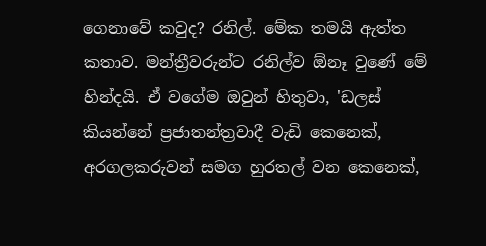ගෙනාවේ කවුද? රනිල්. මේක තමයි ඇත්ත කතාව. මන්ත්‍රීවරුන්ට රනිල්ව ඕනෑ වුණේ මේ හින්දයි. ඒ වගේම ඔවුන් හිතුවා, 'ඩලස් කියන්නේ ප්‍රජාතන්ත්‍රවාදී වැඩි කෙනෙක්, අරගලකරුවන් සමග හුරතල් වන කෙනෙක්,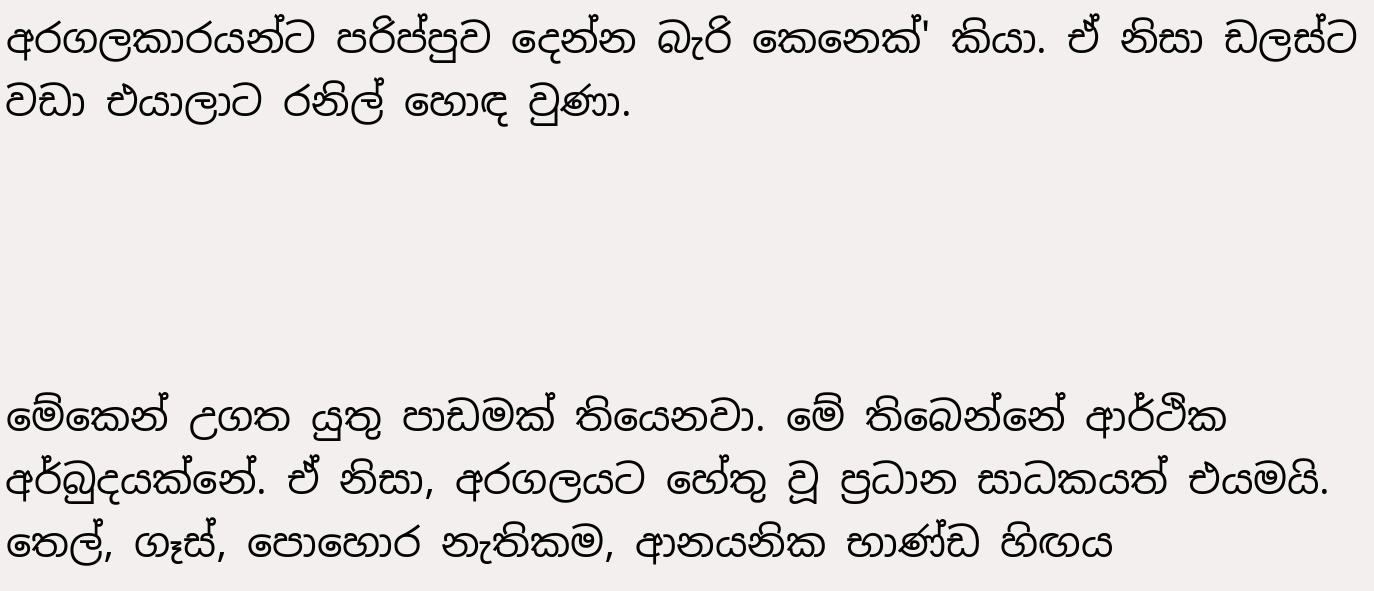අරගලකාරයන්ට පරිප්පුව දෙන්න බැරි කෙනෙක්' කියා. ඒ නිසා ඩලස්ට වඩා එයාලාට රනිල් හොඳ වුණා.




මේකෙන් උගත යුතු පාඩමක් තියෙනවා. මේ තිබෙන්නේ ආර්ථික අර්බුදයක්නේ. ඒ නිසා, අරගලයට හේතු වූ ප්‍රධාන සාධකයත් එයමයි. තෙල්, ගෑස්, පොහොර නැතිකම, ආනයනික භාණ්ඩ හිඟය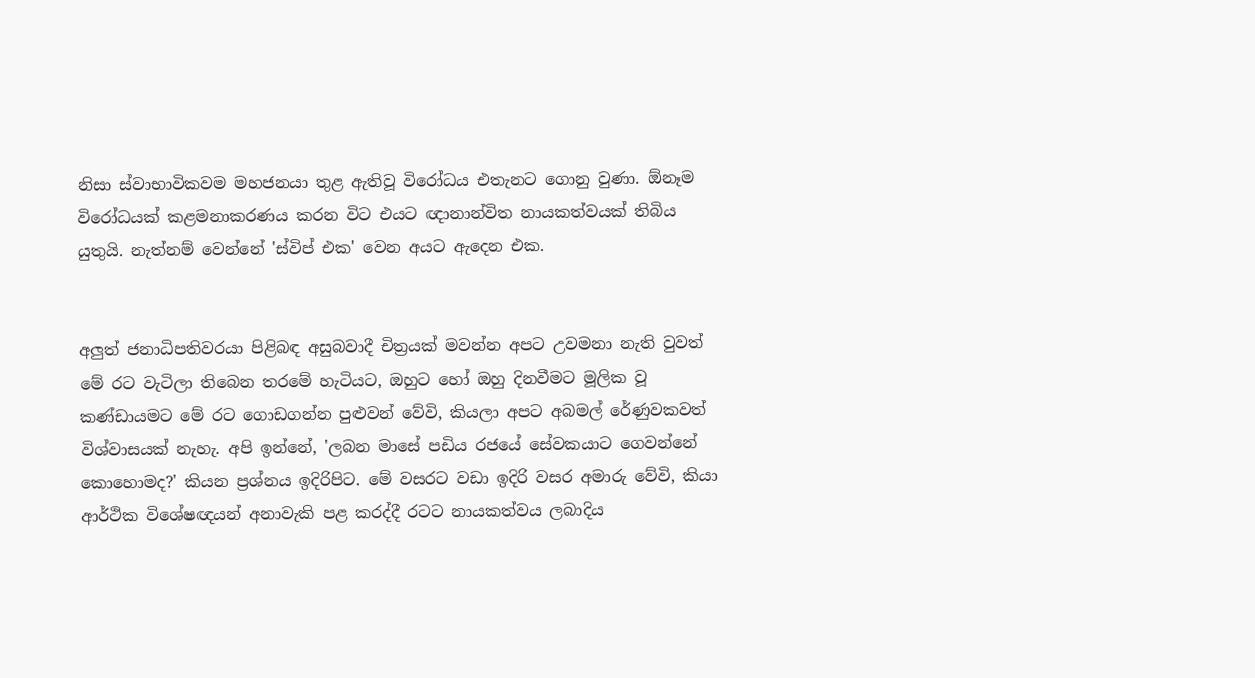නිසා ස්වාභාවිකවම මහජනයා තුළ ඇතිවූ විරෝධය එතැනට ගොනු වුණා. ඕනෑම විරෝධයක් කළමනාකරණය කරන විට එයට ඥානාන්විත නායකත්වයක් තිබිය යුතුයි. නැත්නම් වෙන්නේ 'ස්විප් එක' වෙන අයට ඇදෙන එක.


අලුත් ජනාධිපතිවරයා පිළිබඳ අසුබවාදී චිත්‍රයක් මවන්න අපට උවමනා නැති වුවත් මේ රට වැටිලා තිබෙන තරමේ හැටියට, ඔහුට හෝ ඔහු දිනවීමට මූලික වූ කණ්ඩායමට මේ රට ගොඩගන්න පුළුවන් වේවි, කියලා අපට අබමල් රේණුවකවත් විශ්වාසයක් නැහැ. අපි ඉන්නේ, 'ලබන මාසේ පඩිය රජයේ සේවකයාට ගෙවන්නේ කොහොමද?' කියන ප්‍රශ්නය ඉදිරිපිට. මේ වසරට වඩා ඉදිරි වසර අමාරු වේවි, කියා ආර්ථික විශේෂඥයන් අනාවැකි පළ කරද්දී රටට නායකත්වය ලබාදිය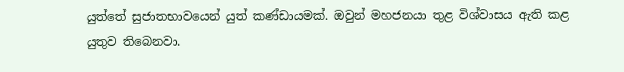යුත්තේ සුජාතභාවයෙන් යුත් කණ්ඩායමක්. ඔවුන් මහජනයා තුළ විශ්වාසය ඇති කළ යුතුව තිබෙනවා.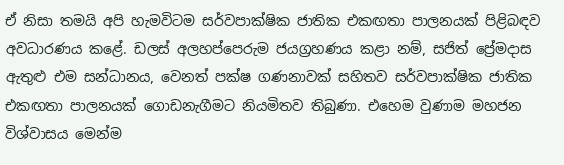ඒ නිසා තමයි අපි හැමවිටම සර්වපාක්ෂික ජාතික එකඟතා පාලනයක් පිළිබඳව අවධාරණය කළේ. ඩලස් අලහප්පෙරුම ජයග්‍රහණය කළා නම්, සජිත් ප්‍රේමදාස ඇතුළු එම සන්ධානය, වෙනත් පක්ෂ ගණනාවක් සහිතව සර්වපාක්ෂික ජාතික එකඟතා පාලනයක් ගොඩනැගීමට නියමිතව තිබුණා. එහෙම වුණාම මහජන විශ්වාසය මෙන්ම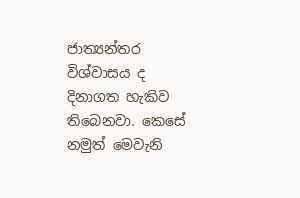ජාත්‍යන්තර විශ්වාසය ද දිනාගත හැකිව තිබෙනවා. කෙසේ නමුත් මෙවැනි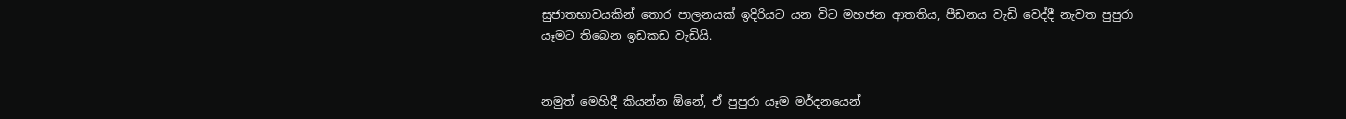සුජාතභාවයකින් තොර පාලනයක් ඉදිරියට යන විට මහජන ආතතිය, පීඩනය වැඩි වෙද්දී නැවත පුපුරා යෑමට තිබෙන ඉඩකඩ වැඩියි.


නමුත් මෙහිදී කියන්න ඕනේ, ඒ පුපුරා යෑම මර්දනයෙන්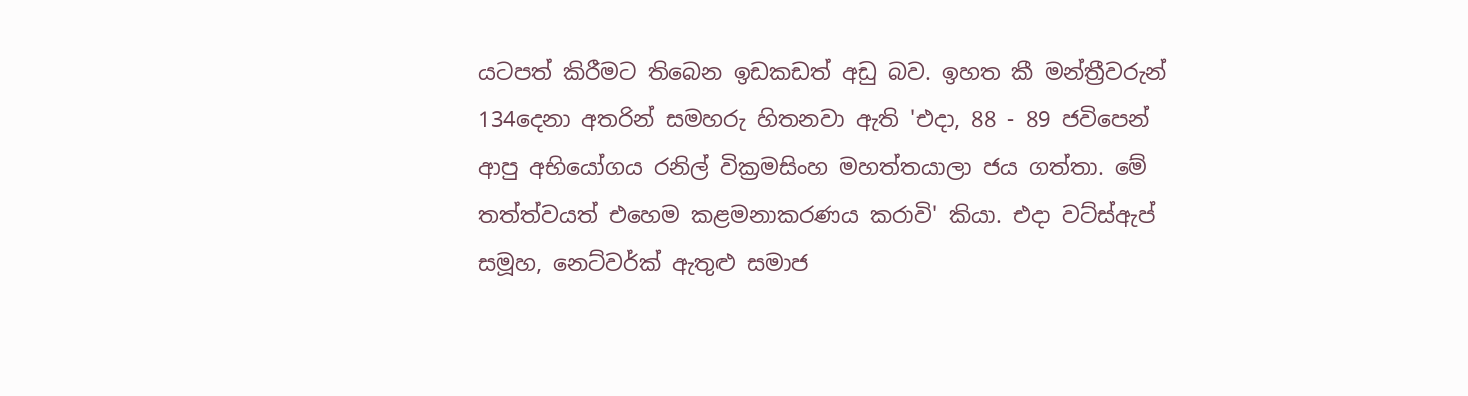යටපත් කිරීමට තිබෙන ඉඩකඩත් අඩු බව. ඉහත කී මන්ත්‍රීවරුන් 134දෙනා අතරින් සමහරු හිතනවා ඇති 'එදා, 88 - 89 ජවිපෙන් ආපු අභියෝගය රනිල් වික්‍රමසිංහ මහත්තයාලා ජය ගත්තා. මේ තත්ත්වයත් එහෙම කළමනාකරණය කරාවි' කියා. එදා වට්ස්ඇප් සමූහ, නෙට්වර්ක් ඇතුළු සමාජ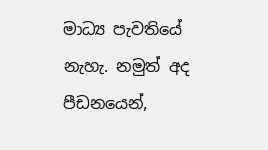මාධ්‍ය පැවතියේ නැහැ. නමුත් අද පීඩනයෙන්,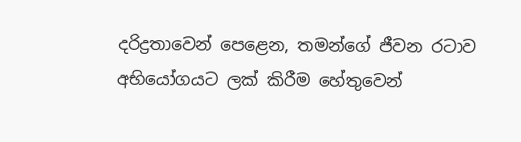දරිද්‍රතාවෙන් පෙළෙන, තමන්ගේ ජීවන රටාව අභියෝගයට ලක් කිරීම හේතුවෙන්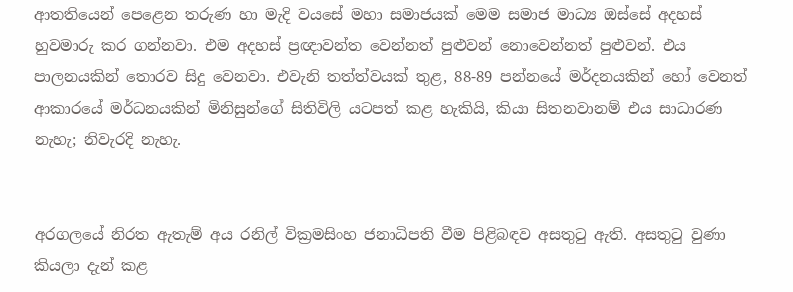ආතතියෙන් පෙළෙන තරුණ හා මැදි වයසේ මහා සමාජයක් මෙම සමාජ මාධ්‍ය ඔස්සේ අදහස් හුවමාරු කර ගන්නවා. එම අදහස් ප්‍රඥාවන්ත වෙන්නත් පුළුවන් නොවෙන්නත් පුළුවන්. එය පාලනයකින් තොරව සිදු වෙනවා. එවැනි තත්ත්වයක් තුළ, 88-89 පන්නයේ මර්දනයකින් හෝ වෙනත් ආකාරයේ මර්ධනයකින් මිනිසුන්ගේ සිතිවිලි යටපත් කළ හැකියි, කියා සිතනවානම් එය සාධාරණ නැහැ; නිවැරදි නැහැ.


අරගලයේ නිරත ඇතැම් අය රනිල් වික්‍රමසිංහ ජනාධිපති වීම පිළිබඳව අසතුටු ඇති. අසතුටු වුණා කියලා දැන් කළ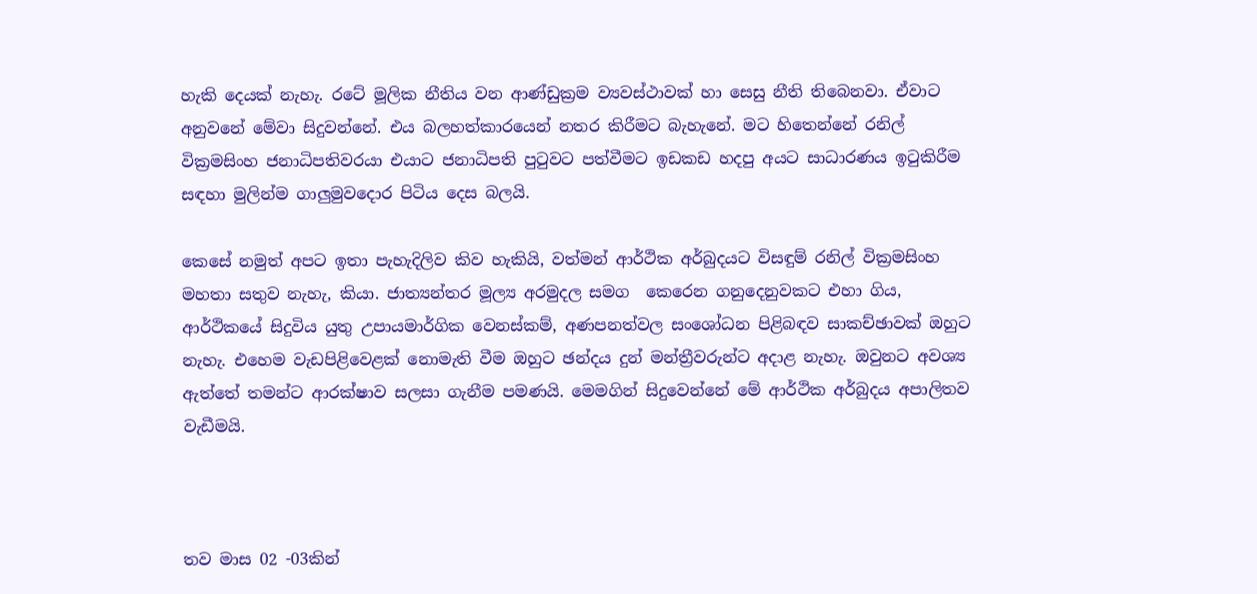හැකි දෙයක් නැහැ. රටේ මූලික නීතිය වන ආණ්ඩුක්‍රම ව්‍යවස්ථාවක් හා සෙසු නීති තිබෙනවා. ඒවාට අනුවනේ මේවා සිදුවන්නේ. එය බලහත්කාරයෙන් නතර කිරීමට බැහැනේ. මට හිතෙන්නේ රනිල් වික්‍රමසිංහ ජනාධිපතිවරයා එයාට ජනාධිපති පුටුවට පත්වීමට ඉඩකඩ හදපු අයට සාධාරණය ඉටුකිරීම සඳහා මුලින්ම ගාලුමුවදොර පිටිය දෙස බලයි.

කෙසේ නමුත් අපට ඉතා පැහැදිලිව කිව හැකියි, වත්මන් ආර්ථික අර්බුදයට විසඳුම් රනිල් වික්‍රමසිංහ මහතා සතුව නැහැ, කියා. ජාත්‍යන්තර මූල්‍ය අරමුදල සමග  කෙරෙන ගනුදෙනුවකට එහා ගිය, ආර්ථිකයේ සිදුවිය යුතු උපායමාර්ගික වෙනස්කම්, අණපනත්වල සංශෝධන පිළිබඳව සාකච්ඡාවක් ඔහුට නැහැ. එහෙම වැඩපිළිවෙළක් නොමැති වීම ඔහුට ඡන්දය දුන් මන්ත්‍රීවරුන්ට අදාළ නැහැ. ඔවුනට අවශ්‍ය ඇත්තේ තමන්ට ආරක්ෂාව සලසා ගැනීම පමණයි. මෙමගින් සිදුවෙන්නේ මේ ආර්ථික අර්බුදය අපාලිතව වැඩීමයි.



තව මාස 02 -03කින්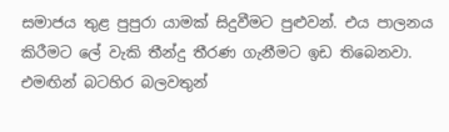සමාජය තුළ පුපුරා යාමක් සිදුවීමට පුළුවන්. එය පාලනය කිරීමට ලේ වැකි තීන්දු තීරණ ගැනීමට ඉඩ තිබෙනවා. එමඟින් බටහිර බලවතුන්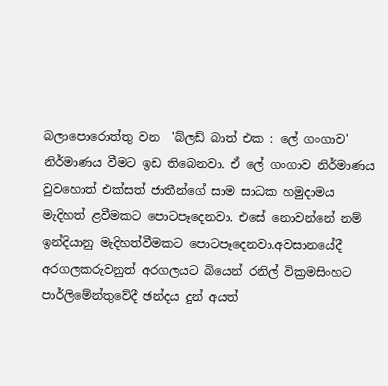බලාපොරොත්තු වන  'බ්ලඩ් බාත් එක : ලේ ගංගාව' නිර්මාණය වීමට ඉඩ තිබෙනවා. ඒ ලේ ගංගාව නිර්මාණය වුවහොත් එක්සත් ජාතීන්ගේ සාම සාධක හමුදාමය මැදිහත් ළවීමකට පොටපෑදෙනවා. එසේ නොවන්නේ නම් ඉන්දියානු මැදිහත්වීමකට පොටපෑදෙනවා.අවසානයේදී අරගලකරුවනුත් අරගලයට බියෙන් රනිල් වික්‍රමසිංහට පාර්ලිමේන්තුවේදී ඡන්දය දුන් අයත්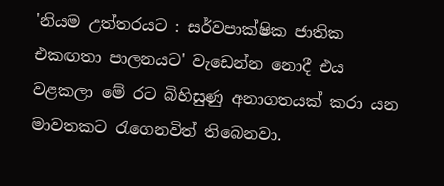'නියම උත්තරයට : සර්වපාක්ෂික ජාතික එකඟතා පාලනයට' වැඩෙන්න නොදී එය වළකලා මේ රට බිහිසුණු අනාගතයක් කරා යන මාවතකට රැගෙනවිත් තිබෙනවා.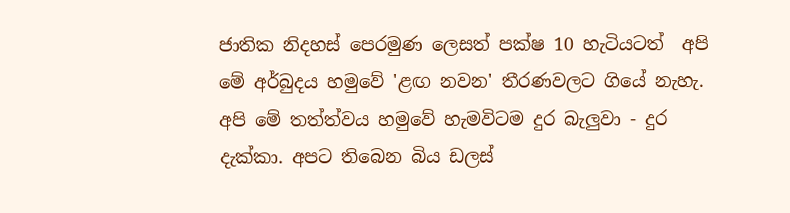ජාතික නිදහස් පෙරමුණ ලෙසත් පක්ෂ 10 හැටියටත්  අපි මේ අර්බුදය හමුවේ 'ළඟ නවන' තීරණවලට ගියේ නැහැ. අපි මේ තත්ත්වය හමුවේ හැමවිටම දුර බැලුවා - දුර දැක්කා. අපට තිබෙන බිය ඩලස්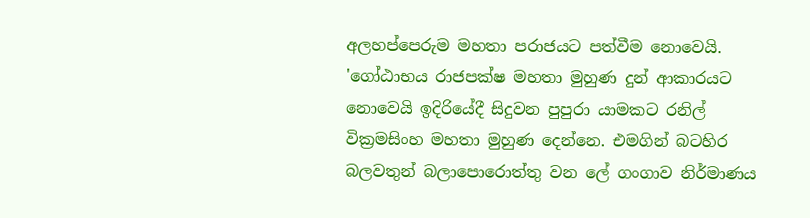අලහප්පෙරුම මහතා පරාජයට පත්වීම නොවෙයි. 'ගෝඨාභය රාජපක්ෂ මහතා මුහුණ දුන් ආකාරයට නොවෙයි ඉදිරියේදී සිදුවන පුපුරා යාමකට රනිල් වික්‍රමසිංහ මහතා මුහුණ දෙන්නෙ. එමගින් බටහිර බලවතුන් බලාපොරොත්තු වන ලේ ගංගාව නිර්මාණය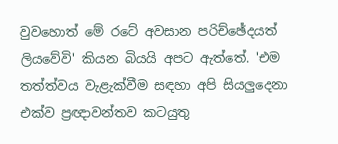වුවහොත් මේ රටේ අවසාන පරිච්ඡේදයත්  ලියවේවි' කියන බියයි අපට ඇත්තේ. 'එම තත්ත්වය වැළැක්වීම සඳහා අපි සියලුදෙනා එක්ව ප්‍රඥාවන්තව කටයුතු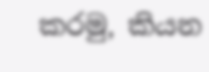කරමු, කියන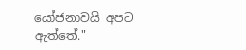යෝජනාවයි අපට ඇත්තේ."